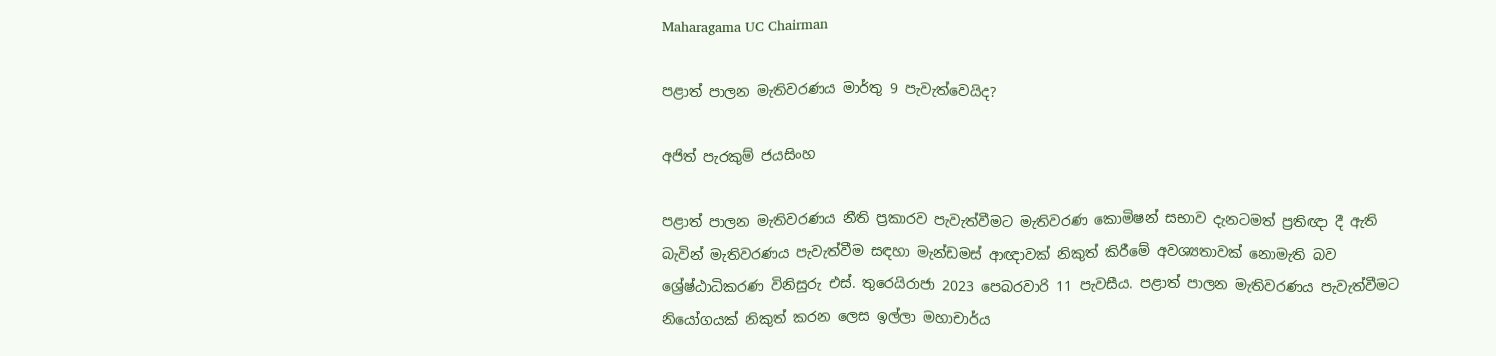Maharagama UC Chairman

පළාත් පාලන මැතිවරණය මාර්තු 9 පැවැත්වෙයිද?

අජිත් පැරකුම් ජයසිංහ

පළාත් පාලන මැතිවරණය නීති ප්‍රකාරව පැවැත්වීමට මැතිවරණ කොමිෂන් සභාව දැනටමත් ප්‍රතිඥා දී ඇති බැවින් මැතිවරණය පැවැත්වීම සඳහා මැන්ඩමස් ආඥාවක් නිකුත් කිරීමේ අවශ්‍යතාවක් නොමැති බව ශ්‍රේෂ්ඨාධිකරණ විනිසුරු එස්. තුරෙයිරාජා 2023 පෙබරවාරි 11 පැවසීය. පළාත් පාලන මැතිවරණය පැවැත්වීමට නියෝගයක් නිකුත් කරන ලෙස ඉල්ලා මහාචාර්ය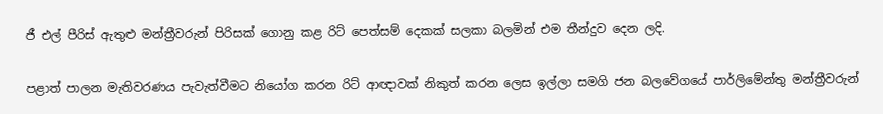ජී එල් පීරිස් ඇතුළු මන්ත්‍රීවරුන් පිරිසක් ගොනු කළ රිට් පෙත්සම් දෙකක් සලකා බලමින් එම තීන්දුව දෙන ලදි.

පළාත් පාලන මැතිවරණය පැවැත්වීමට නියෝග කරන රිට් ආඥාවක් නිකුත් කරන ලෙස ඉල්ලා සමගි ජන බලවේගයේ පාර්ලිමේන්තු මන්ත්‍රීවරුන්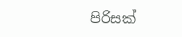පිරිසක්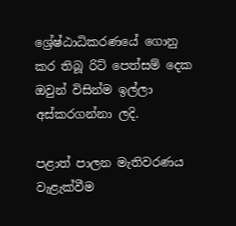ශ්‍රේෂ්ඨාධිකරණයේ ගොනු කර තිබූ රිට් පෙත්සම් දෙක ඔවුන් විසින්ම ඉල්ලා අස්කරගන්නා ලදි.

පළාත් පාලන මැතිවරණය වැළැක්වීම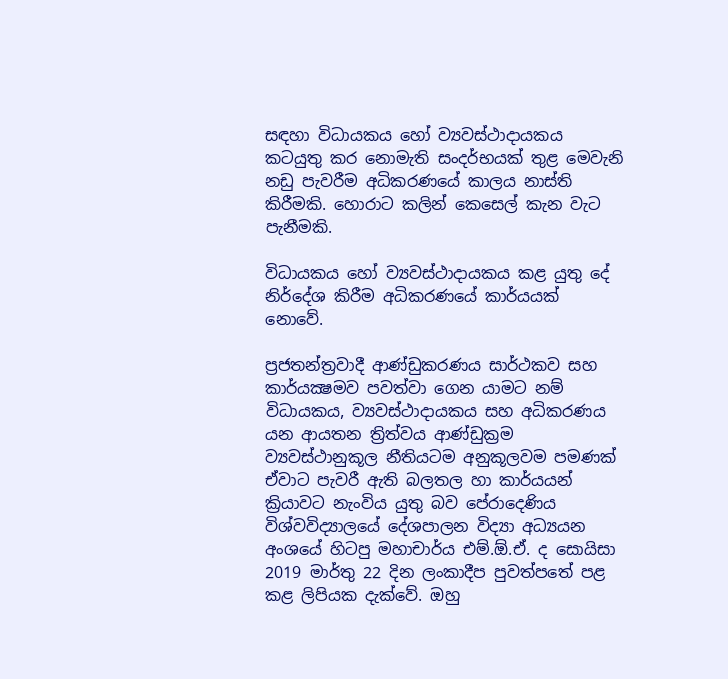සඳහා විධායකය හෝ ව්‍යවස්ථාදායකය කටයුතු කර නොමැති සංදර්භයක් තුළ මෙවැනි නඩු පැවරීම අධිකරණයේ කාලය නාස්ති කිරීමකි. හොරාට කලින් කෙසෙල් කැන වැට පැනීමකි.

විධායකය හෝ ව්‍යවස්ථාදායකය කළ යුතු දේ නිර්දේශ කිරීම අධිකරණයේ කාර්යයක් නොවේ.

ප්‍රජතන්ත්‍රවාදී ආණ්ඩුකරණය සාර්ථකව සහ කාර්යක්‍ෂමව පවත්වා ගෙන යාමට නම් විධායකය, ව්‍යවස්ථාදායකය සහ අධිකරණය යන ආයතන ත්‍රිත්වය ආණ්ඩුක්‍රම ව්‍යවස්ථානුකූල නීතියටම අනුකූලවම පමණක් ඒවාට පැවරී ඇති බලතල හා කාර්යයන් ක්‍රියාවට නැංවිය යුතු බව පේරාදෙණිය විශ්වවිද්‍යාලයේ දේශපාලන විද්‍යා අධ්‍යයන අංශයේ හිටපු මහාචාර්ය එම්.ඕ.ඒ. ද සොයිසා 2019 මාර්තු 22 දින ලංකාදීප පුවත්පතේ පළ කළ ලිපියක දැක්වේ. ඔහු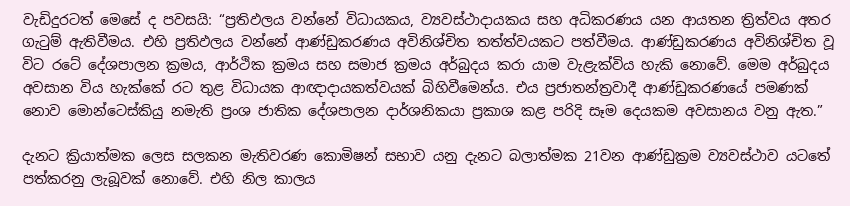වැඩිදුරටත් මෙසේ ද පවසයි: “ප්‍රතිඵලය වන්නේ විධායකය, ව්‍යවස්ථාදායකය සහ අධිකරණය යන ආයතන ත්‍රිත්වය අතර ගැටුම් ඇතිවීමය. එහි ප්‍රතිඵලය වන්නේ ආණ්ඩුකරණය අවිනිශ්චිත තත්ත්වයකට පත්වීමය. ආණ්ඩුකරණය අවිනිශ්චිත වූ විට රටේ දේශපාලන ක්‍රමය, ආර්ථික ක්‍රමය සහ සමාජ ක්‍රමය අර්බුදය කරා යාම වැළැක්විය හැකි නොවේ. මෙම අර්බුදය අවසාන විය හැක්කේ රට තුළ විධායක ආඥාදායකත්වයක් බිහිවීමෙන්ය. එය ප්‍රජාතන්ත්‍රවාදී ආණ්ඩුකරණයේ පමණක් නොව මොන්ටෙස්කියු නමැති ප්‍රංශ ජාතික දේශපාලන දාර්ශනිකයා ප්‍රකාශ කළ පරිදි සෑම දෙයකම අවසානය වනු ඇත.”

දැනට ක්‍රියාත්මක ලෙස සලකන මැතිවරණ කොමිෂන් සභාව යනු දැනට බලාත්මක 21වන ආණ්ඩුක්‍රම ව්‍යවස්ථාව යටතේ පත්කරනු ලැබූවක් නොවේ. එහි නිල කාලය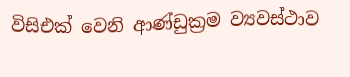විසිඑක් වෙනි ආණ්ඩුක්‍රම ව්‍යවස්ථාව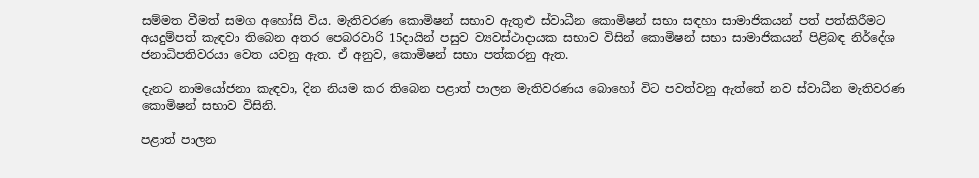සම්මත වීමත් සමග අහෝසි විය. මැතිවරණ කොමිෂන් සභාව ඇතුළු ස්වාධීන කොමිෂන් සභා සඳහා සාමාජිකයන් පත් පත්කිරීමට අයදුම්පත් කැඳවා තිබෙන අතර පෙබරවාරි 15දායින් පසුව ව්‍යවස්ථාදායක සභාව විසින් කොමිෂන් සභා සාමාජිකයන් පිළිබඳ නිර්දේශ ජනාධිපතිවරයා වෙත යවනු ඇත. ඒ අනුව, කොමිෂන් සභා පත්කරනු ඇත.

දැනට නාමයෝජනා කැඳවා, දින නියම කර තිබෙන පළාත් පාලන මැතිවරණය බොහෝ විට පවත්වනු ඇත්තේ නව ස්වාධීන මැතිවරණ කොමිෂන් සභාව විසිනි.

පළාත් පාලන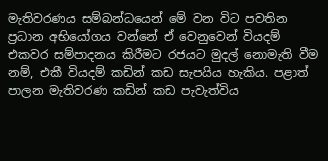මැතිවරණය සම්බන්ධයෙන් මේ වන විට පවතින ප්‍රධාන අභියෝගය වන්නේ ඒ වෙනුවෙන් වියදම් එකවර සම්පාදනය කිරීමට රජයට මුදල් නොමැති වීම නම්, එකී වියදම් කඩින් කඩ සැපයිය හැකිය. පළාත් පාලන මැතිවරණ කඩින් කඩ පැවැත්විය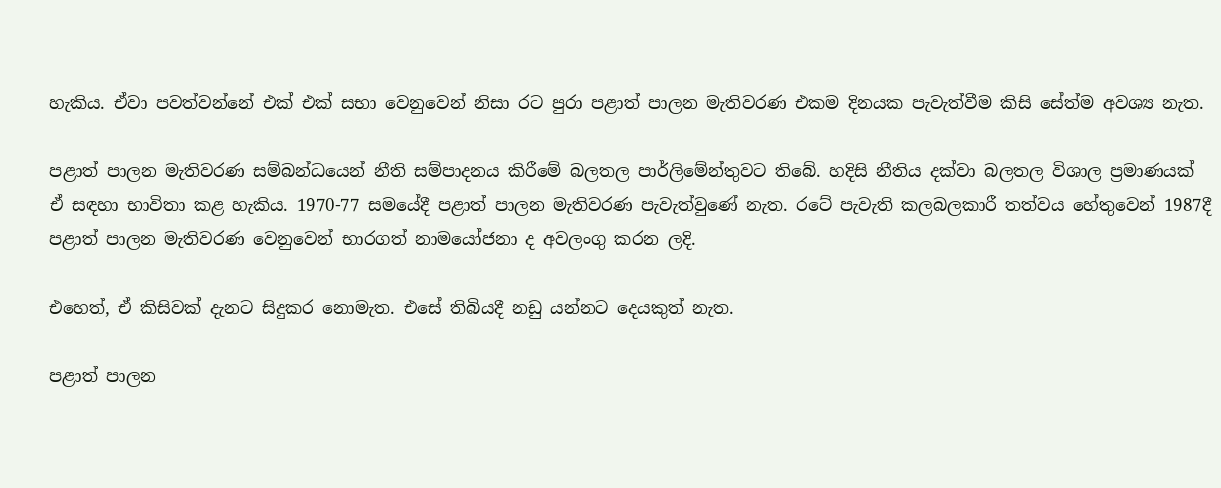හැකිය. ඒවා පවත්වන්නේ එක් එක් සභා වෙනුවෙන් නිසා රට පුරා පළාත් පාලන මැතිවරණ එකම දිනයක පැවැත්වීම කිසි සේත්ම අවශ්‍ය නැත.

පළාත් පාලන මැතිවරණ සම්බන්ධයෙන් නීති සම්පාදනය කිරීමේ බලතල පාර්ලිමේන්තුවට තිබේ. හදිසි නීතිය දක්වා බලතල විශාල ප්‍රමාණයක් ඒ සඳහා භාවිතා කළ හැකිය. 1970-77 සමයේදී පළාත් පාලන මැතිවරණ පැවැත්වුණේ නැත. රටේ පැවැති කලබලකාරී තත්වය හේතුවෙන් 1987දී පළාත් පාලන මැතිවරණ වෙනුවෙන් භාරගත් නාමයෝජනා ද අවලංගු කරන ලදි.

එහෙත්, ඒ කිසිවක් දැනට සිදුකර නොමැත. එසේ තිබියදී නඩු යන්නට දෙයකුත් නැත.

පළාත් පාලන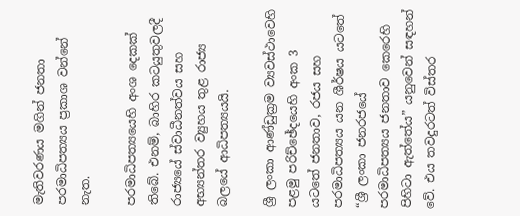මැතිවරණය මගින් ජනතා පරමාධිපත්‍යය ප්‍රකාශ වන්නේ නැත.

පරමාධිපත්‍යයෙහි අංශ දෙකක් තිබේ. එනම්, බාහිර කටයුතුවලදී රාජ්‍යයේ ස්වාධීනත්වය සහ අභ්‍යන්තර ව්‍යුහය තුළ රාජ්‍ය බලයේ ආධිපත්‍යයයි.

ශ්‍රී ලංකා ආණ්ඩුක්‍රම ව්‍යවස්ථාවෙහි පළමු පරිච්ඡේදයෙහි අංක 3 යටතේ ජනතාව, රජය සහ පරමාධිපත්‍යය යන ශීර්ෂය යටතේ “ශ්‍රී ලංකා ජනරජයේ පරමාධිපත්‍යය ජනතාව කෙරෙහි පිහිටා ඇත්තේය” යනුවෙන් සඳහන් වේ. එය තවදුරටත් විස්තර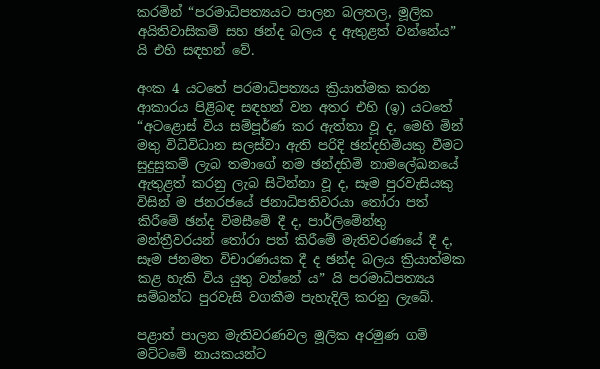කරමින් “පරමාධිපත්‍යයට පාලන බලතල, මූලික අයිතිවාසිකම් සහ ඡන්ද බලය ද ඇතුළත් වන්නේය” යි එහි සඳහන් වේ.

අංක 4 යටතේ පරමාධිපත්‍යය ක්‍රියාත්මක කරන ආකාරය පිළිබඳ සඳහන් වන අතර එහි (ඉ) යටතේ “අටළොස් විය සම්පූර්ණ කර ඇත්තා වූ ද, මෙහි මින් මතු විධිවිධාන සලස්වා ඇති පරිදි ඡන්දහිමියකු වීමට සුදුසුකම් ලැබ තමාගේ නම ඡන්දහිමි නාමලේඛනයේ ඇතුළත් කරනු ලැබ සිටින්නා වූ ද, සෑම පුරවැසියකු විසින් ම ජනරජයේ ජනාධිපතිවරයා තෝරා පත් කිරීමේ ඡන්ද විමසීමේ දී ද, පාර්ලිමේන්තු මන්ත්‍රීවරයන් තෝරා පත් කිරීමේ මැතිවරණයේ දී ද, සෑම ජනමත විචාරණයක දී ද ඡන්ද බලය ක්‍රියාත්මක කළ හැකි විය යුතු වන්නේ ය” යි පරමාධිපත්‍යය සම්බන්ධ පුරවැසි වගකීම පැහැදිලි කරනු ලැබේ.

පළාත් පාලන මැතිවරණවල මූලික අරමුණ ගම් මට්ටමේ නායකයන්ට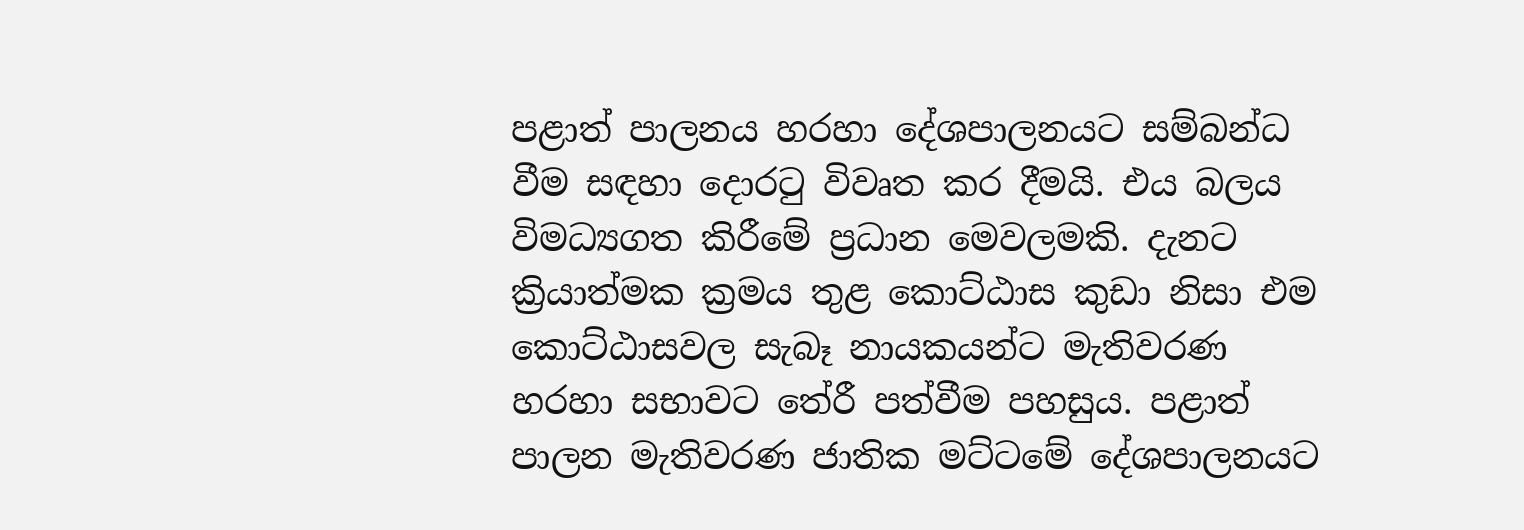පළාත් පාලනය හරහා දේශපාලනයට සම්බන්ධ වීම සඳහා දොරටු විවෘත කර දීමයි. එය බලය විමධ්‍යගත කිරීමේ ප්‍රධාන මෙවලමකි. දැනට ක්‍රියාත්මක ක්‍රමය තුළ කොට්ඨාස කුඩා නිසා එම කොට්ඨාසවල සැබෑ නායකයන්ට මැතිවරණ හරහා සභාවට තේරී පත්වීම පහසුය. පළාත් පාලන මැතිවරණ ජාතික මට්ටමේ දේශපාලනයට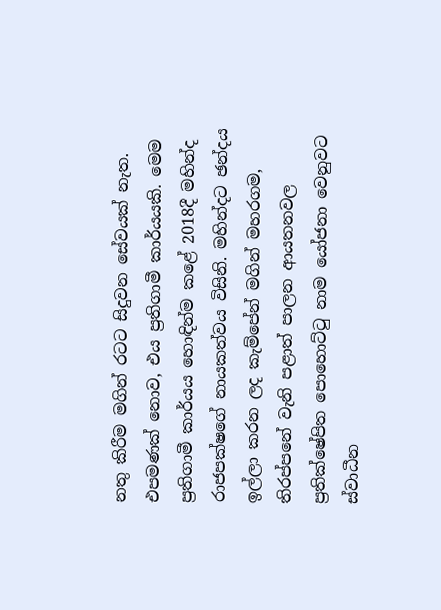නතු කිරීම මගින් රටට සිදුවන සේවයක් නැත. එපමණක් නොව, එය ප්‍රතිගාමී කාර්යයකි. මෙම ප්‍රතිගාමී කාර්යය හොඳින්ම කළේ 2018දී මහින්ද රාජපක්ෂගේ නායකත්වය විසිනි. මහින්දට ඡන්දය ඉල්ලා කරන ලද කැම්පේන් මගින් මහරගම, තිරප්පනේ වැනි පළාත් පාලන ආයතනවල ප්‍රතික්ෂේපිත පොහොට්ටු නාම යෝජනා වෙනුවට ස්වාධීන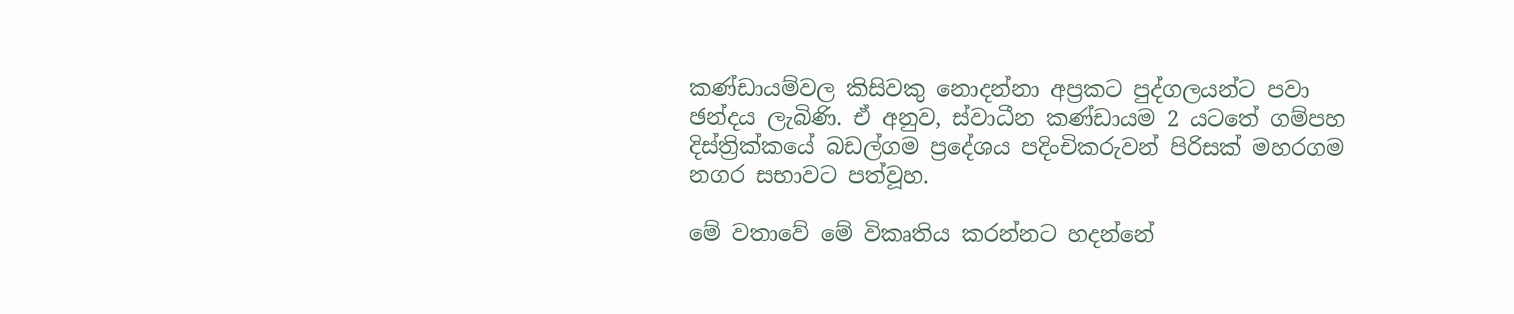කණ්ඩායම්වල කිසිවකු නොදන්නා අප්‍රකට පුද්ගලයන්ට පවා ඡන්දය ලැබිණි. ඒ අනුව, ස්වාධීන කණ්ඩායම 2 යටතේ ගම්පහ දිස්ත්‍රික්කයේ බඩල්ගම ප්‍රදේශය පදිංචිකරුවන් පිරිසක් මහරගම නගර සභාවට පත්වූහ.

මේ වතාවේ මේ විකෘතිය කරන්නට හදන්නේ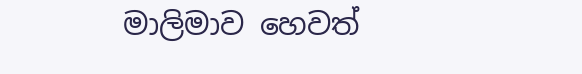මාලිමාව හෙවත්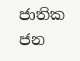ජාතික ජන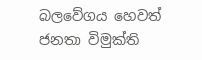බලවේගය හෙවත් ජනතා විමුක්ති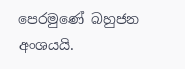පෙරමුණේ බහුජන අංශයයි.